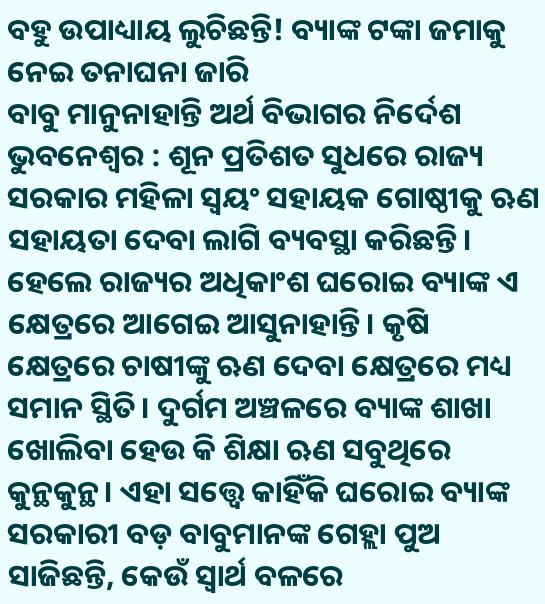ବହୁ ଉପାଧ୍ୟାୟ ଲୁଚିଛନ୍ତି! ବ୍ୟାଙ୍କ ଟଙ୍କା ଜମାକୁ ନେଇ ତନାଘନା ଜାରି
ବାବୁ ମାନୁନାହାନ୍ତି ଅର୍ଥ ବିଭାଗର ନିର୍ଦେଶ
ଭୁବନେଶ୍ବର : ଶୂନ ପ୍ରତିଶତ ସୁଧରେ ରାଜ୍ୟ ସରକାର ମହିଳା ସ୍ବୟଂ ସହାୟକ ଗୋଷ୍ଠୀକୁ ଋଣ ସହାୟତା ଦେବା ଲାଗି ବ୍ୟବସ୍ଥା କରିଛନ୍ତି। ହେଲେ ରାଜ୍ୟର ଅଧିକାଂଶ ଘରୋଇ ବ୍ୟାଙ୍କ ଏ କ୍ଷେତ୍ରରେ ଆଗେଇ ଆସୁନାହାନ୍ତି। କୃଷି କ୍ଷେତ୍ରରେ ଚାଷୀଙ୍କୁ ଋଣ ଦେବା କ୍ଷେତ୍ରରେ ମଧ୍ୟ ସମାନ ସ୍ଥିତି। ଦୁର୍ଗମ ଅଞ୍ଚଳରେ ବ୍ୟାଙ୍କ ଶାଖା ଖୋଲିବା ହେଉ କି ଶିକ୍ଷା ଋଣ ସବୁଥିରେ କୁନ୍ଥକୁନ୍ଥ। ଏହା ସତ୍ତ୍ବେ କାହିଁକି ଘରୋଇ ବ୍ୟାଙ୍କ ସରକାରୀ ବଡ଼ ବାବୁମାନଙ୍କ ଗେହ୍ଲା ପୁଅ ସାଜିଛନ୍ତି, କେଉଁ ସ୍ବାର୍ଥ ବଳରେ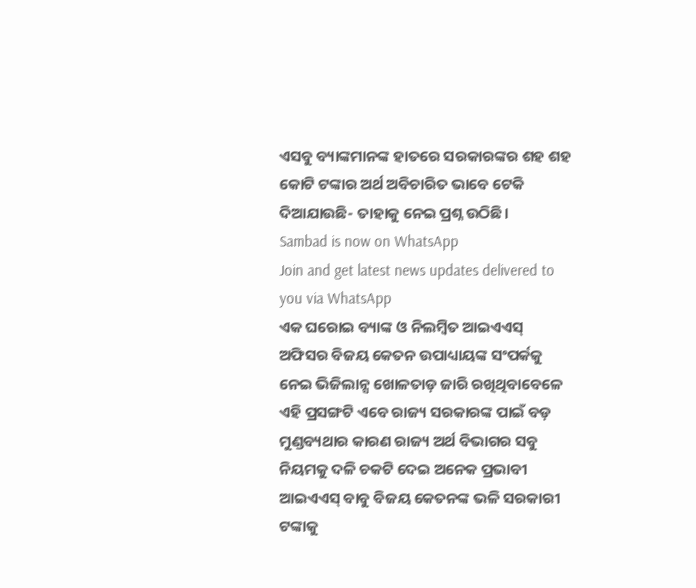ଏସବୁ ବ୍ୟାଙ୍କମାନଙ୍କ ହାତରେ ସରକାରଙ୍କର ଶହ ଶହ କୋଟି ଟଙ୍କାର ଅର୍ଥ ଅବିଚାରିତ ଭାବେ ଟେକି ଦିଆଯାଉଛି- ତାହାକୁ ନେଇ ପ୍ରଶ୍ନ ଉଠିଛି।
Sambad is now on WhatsApp
Join and get latest news updates delivered to you via WhatsApp
ଏକ ଘରୋଇ ବ୍ୟାଙ୍କ ଓ ନିଲମ୍ବିତ ଆଇଏଏସ୍ ଅଫିସର ବିଜୟ କେତନ ଉପାଧ୍ୟାୟଙ୍କ ସଂପର୍କକୁ ନେଇ ଭିଜିଲାନ୍ସ ଖୋଳତାଡ଼ ଜାରି ରଖିଥିବାବେଳେ ଏହି ପ୍ରସଙ୍ଗଟି ଏବେ ରାଜ୍ୟ ସରକାରଙ୍କ ପାଇଁ ବଡ଼ ମୁଣ୍ଡବ୍ୟଥାର କାରଣ ରାଜ୍ୟ ଅର୍ଥ ବିଭାଗର ସବୁ ନିୟମକୁ ଦଳି ଚକଟି ଦେଇ ଅନେକ ପ୍ରଭାବୀ ଆଇଏଏସ୍ ବାବୁ ବିଜୟ କେତନଙ୍କ ଭଳି ସରକାରୀ ଟଙ୍କାକୁ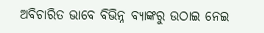ଅବିଚାରିତ ଭାବେ ବିଭିନ୍ନ ବ୍ୟାଙ୍କରୁ ଉଠାଇ ନେଇ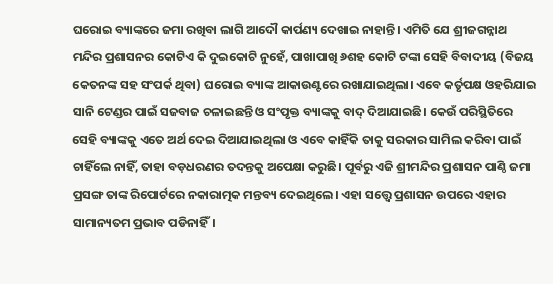ଘରୋଇ ବ୍ୟାଙ୍କରେ ଜମା ରଖିବା ଲାଗି ଆଦୌ କାର୍ପଣ୍ୟ ଦେଖାଇ ନାହାନ୍ତି। ଏମିତି ଯେ ଶ୍ରୀଜଗନ୍ନାଥ ମନ୍ଦିର ପ୍ରଶାସନର କୋଟିଏ କି ଦୁଇକୋଟି ନୁହେଁ, ପାଖାପାଖି ୬ଶହ କୋଟି ଟଙ୍କା ସେହି ବିବାଦୀୟ (ବିଜୟ କେତନଙ୍କ ସହ ସଂପର୍କ ଥିବା) ଘରୋଇ ବ୍ୟାଙ୍କ ଆକାଉଣ୍ଟରେ ରଖାଯାଇଥିଲା। ଏବେ କର୍ତୃପକ୍ଷ ଓହରିଯାଇ ସାନି ଟେଣ୍ଡର ପାଇଁ ସଜବାଜ ଚଳାଇଛନ୍ତି ଓ ସଂପୃକ୍ତ ବ୍ୟାଙ୍କକୁ ବାଦ୍ ଦିଆଯାଇଛି। କେଉଁ ପରିସ୍ଥିତିରେ ସେହି ବ୍ୟାଙ୍କକୁ ଏତେ ଅର୍ଥ ଦେଇ ଦିଆଯାଇଥିଲା ଓ ଏବେ କାହିଁକି ତାକୁ ସରକାର ସାମିଲ କରିବା ପାଇଁ ଚାହିଁଲେ ନାହିଁ, ତାହା ବଡ଼ଧରଣର ତଦନ୍ତକୁ ଅପେକ୍ଷା କରୁଛି। ପୂର୍ବରୁ ଏଜି ଶ୍ରୀମନ୍ଦିର ପ୍ରଶାସନ ପାଣ୍ଠି ଜମା ପ୍ରସଙ୍ଗ ତାଙ୍କ ରିପୋର୍ଟରେ ନକାରାତ୍ମକ ମନ୍ତବ୍ୟ ଦେଇଥିଲେ। ଏହା ସତ୍ତ୍ବେ ପ୍ରଶାସନ ଉପରେ ଏହାର ସାମାନ୍ୟତମ ପ୍ରଭାବ ପଡିନାହିଁ।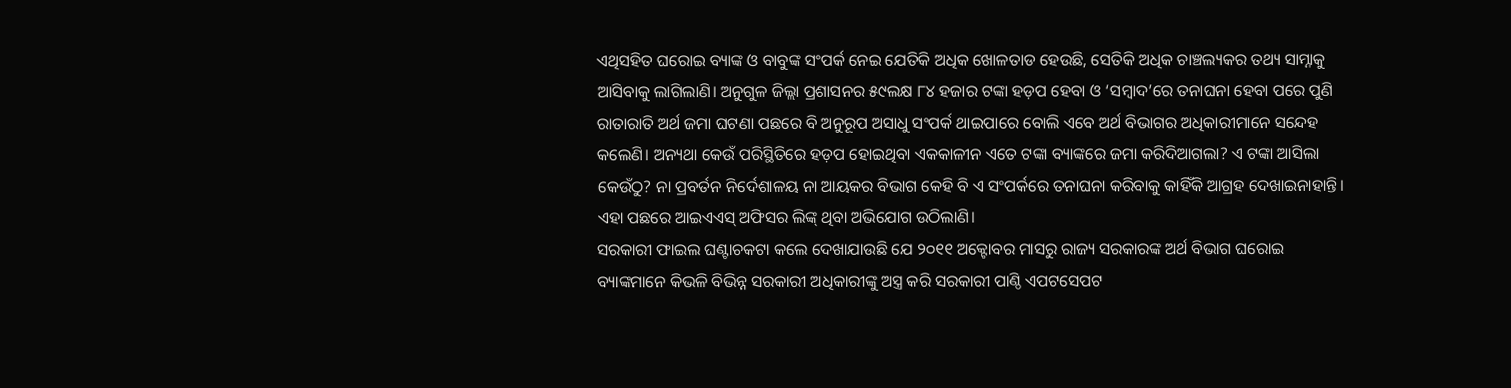ଏଥିସହିତ ଘରୋଇ ବ୍ୟାଙ୍କ ଓ ବାବୁଙ୍କ ସଂପର୍କ ନେଇ ଯେତିକି ଅଧିକ ଖୋଳତାଡ ହେଉଛି, ସେତିକି ଅଧିକ ଚାଞ୍ଚଲ୍ୟକର ତଥ୍ୟ ସାମ୍ନାକୁ ଆସିବାକୁ ଲାଗିଲାଣି। ଅନୁଗୁଳ ଜିଲ୍ଲା ପ୍ରଶାସନର ୫୯ଲକ୍ଷ ୮୪ ହଜାର ଟଙ୍କା ହଡ଼ପ ହେବା ଓ ‘ସମ୍ବାଦ’ରେ ତନାଘନା ହେବା ପରେ ପୁଣି ରାତାରାତି ଅର୍ଥ ଜମା ଘଟଣା ପଛରେ ବି ଅନୁରୂପ ଅସାଧୁ ସଂପର୍କ ଥାଇପାରେ ବୋଲି ଏବେ ଅର୍ଥ ବିଭାଗର ଅଧିକାରୀମାନେ ସନ୍ଦେହ କଲେଣି। ଅନ୍ୟଥା କେଉଁ ପରିସ୍ଥିତିରେ ହଡ଼ପ ହୋଇଥିବା ଏକକାଳୀନ ଏତେ ଟଙ୍କା ବ୍ୟାଙ୍କରେ ଜମା କରିଦିଆଗଲା? ଏ ଟଙ୍କା ଆସିଲା କେଉଁଠୁ? ନା ପ୍ରବର୍ତନ ନିର୍ଦେଶାଳୟ ନା ଆୟକର ବିଭାଗ କେହି ବି ଏ ସଂପର୍କରେ ତନାଘନା କରିବାକୁ କାହିଁକି ଆଗ୍ରହ ଦେଖାଇନାହାନ୍ତି। ଏହା ପଛରେ ଆଇଏଏସ୍ ଅଫିସର ଲିଙ୍କ୍ ଥିବା ଅଭିଯୋଗ ଉଠିଲାଣି।
ସରକାରୀ ଫାଇଲ ଘଣ୍ଟାଚକଟା କଲେ ଦେଖାଯାଉଛି ଯେ ୨୦୧୧ ଅକ୍ଟୋବର ମାସରୁ ରାଜ୍ୟ ସରକାରଙ୍କ ଅର୍ଥ ବିଭାଗ ଘରୋଇ ବ୍ୟାଙ୍କମାନେ କିଭଳି ବିଭିନ୍ନ ସରକାରୀ ଅଧିକାରୀଙ୍କୁ ଅସ୍ତ୍ର କରି ସରକାରୀ ପାଣ୍ଠି ଏପଟସେପଟ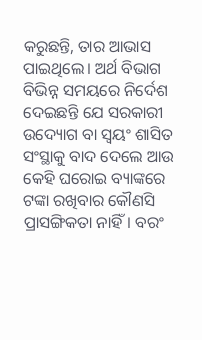କରୁଛନ୍ତି, ତାର ଆଭାସ ପାଇଥିଲେ। ଅର୍ଥ ବିଭାଗ ବିଭିନ୍ନ ସମୟରେ ନିର୍ଦେଶ ଦେଇଛନ୍ତି ଯେ ସରକାରୀ ଉଦ୍ୟୋଗ ବା ସ୍ବୟଂ ଶାସିତ ସଂସ୍ଥାକୁ ବାଦ ଦେଲେ ଆଉ କେହି ଘରୋଇ ବ୍ୟାଙ୍କରେ ଟଙ୍କା ରଖିବାର କୌଣସି ପ୍ରାସଙ୍ଗିକତା ନାହିଁ। ବରଂ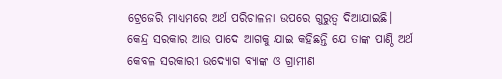ଟ୍ରେଜେରି ମାଧ୍ୟମରେ ଅର୍ଥ ପରିଚାଳନା ଉପରେ ଗୁରୁତ୍ବ ଦିଆଯାଇଛି। କେନ୍ଦ୍ର ସରକାର ଆଉ ପାଦେ ଆଗକୁ ଯାଇ କହିଛନ୍ତି ଯେ ତାଙ୍କ ପାଣ୍ଠି ଅର୍ଥ କେବଳ ସରକାରୀ ଉଦ୍ୟୋଗ ବ୍ୟାଙ୍କ ଓ ଗ୍ରାମୀଣ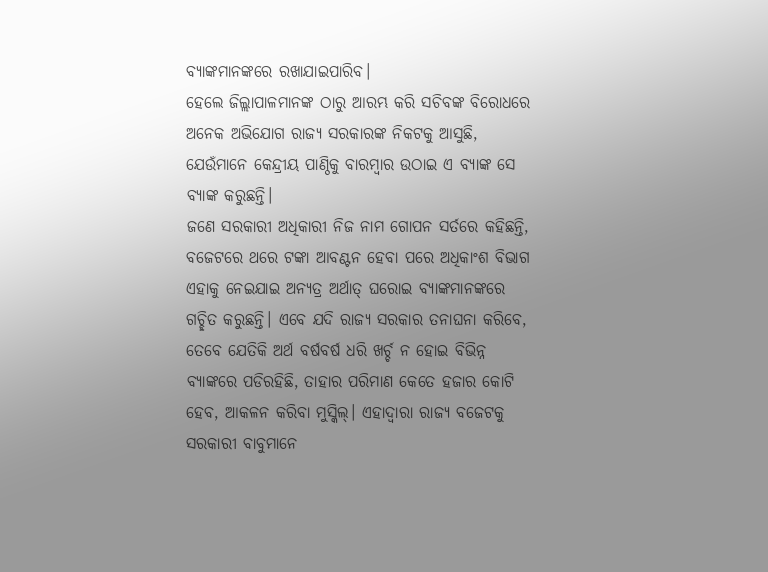ବ୍ୟାଙ୍କମାନଙ୍କରେ ରଖାଯାଇପାରିବ।
ହେଲେ ଜିଲ୍ଲାପାଳମାନଙ୍କ ଠାରୁ ଆରମ୍ଭ କରି ସଚିବଙ୍କ ବିରୋଧରେ ଅନେକ ଅଭିଯୋଗ ରାଜ୍ୟ ସରକାରଙ୍କ ନିକଟକୁ ଆସୁଛି, ଯେଉଁମାନେ କେନ୍ଦ୍ରୀୟ ପାଣ୍ଠିକୁ ବାରମ୍ବାର ଉଠାଇ ଏ ବ୍ୟାଙ୍କ ସେ ବ୍ୟାଙ୍କ କରୁଛନ୍ତି।
ଜଣେ ସରକାରୀ ଅଧିକାରୀ ନିଜ ନାମ ଗୋପନ ସର୍ତରେ କହିଛନ୍ତି, ବଜେଟରେ ଥରେ ଟଙ୍କା ଆବଣ୍ଟନ ହେବା ପରେ ଅଧିକାଂଶ ବିଭାଗ ଏହାକୁ ନେଇଯାଇ ଅନ୍ୟତ୍ର ଅର୍ଥାତ୍ ଘରୋଇ ବ୍ୟାଙ୍କମାନଙ୍କରେ ଗଚ୍ଛିତ କରୁଛନ୍ତି। ଏବେ ଯଦି ରାଜ୍ୟ ସରକାର ତନାଘନା କରିବେ, ତେବେ ଯେତିକି ଅର୍ଥ ବର୍ଷବର୍ଷ ଧରି ଖର୍ଚ୍ଚ ନ ହୋଇ ବିଭିନ୍ନ ବ୍ୟାଙ୍କରେ ପଡିରହିଛି, ତାହାର ପରିମାଣ କେତେ ହଜାର କୋଟି ହେବ, ଆକଳନ କରିବା ମୁସ୍କିଲ୍। ଏହାଦ୍ବାରା ରାଜ୍ୟ ବଜେଟକୁ ସରକାରୀ ବାବୁମାନେ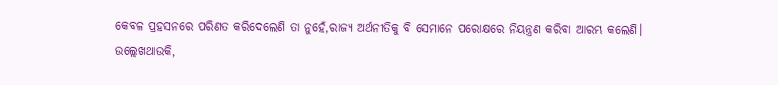କେବଳ ପ୍ରହସନରେ ପରିଣତ କରିଦେଲେଣି ତା ନୁହେଁ,ରାଜ୍ୟ ଅର୍ଥନୀତିକୁ ବି ସେମାନେ ପରୋକ୍ଷରେ ନିୟନ୍ତ୍ରଣ କରିବା ଆରମ୍ଭ କଲେଣି।
ଉଲ୍ଲେଖଥାଉକି,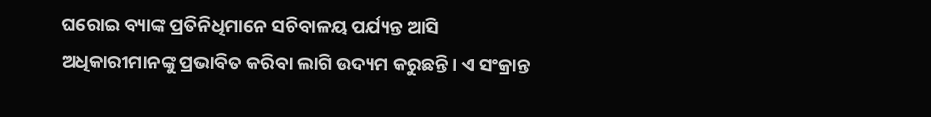ଘରୋଇ ବ୍ୟାଙ୍କ ପ୍ରତିନିଧିମାନେ ସଚିବାଳୟ ପର୍ଯ୍ୟନ୍ତ ଆସି ଅଧିକାରୀମାନଙ୍କୁ ପ୍ରଭାବିତ କରିବା ଲାଗି ଉଦ୍ୟମ କରୁଛନ୍ତି। ଏ ସଂକ୍ରାନ୍ତ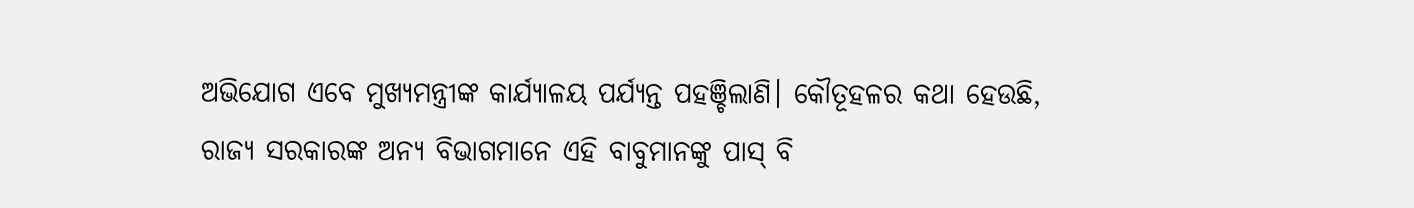ଅଭିଯୋଗ ଏବେ ମୁଖ୍ୟମନ୍ତ୍ରୀଙ୍କ କାର୍ଯ୍ୟାଳୟ ପର୍ଯ୍ୟନ୍ତ ପହଞ୍ଚିଲାଣି। କୌତୂହଳର କଥା ହେଉଛି, ରାଜ୍ୟ ସରକାରଙ୍କ ଅନ୍ୟ ବିଭାଗମାନେ ଏହି ବାବୁମାନଙ୍କୁ ପାସ୍ ବି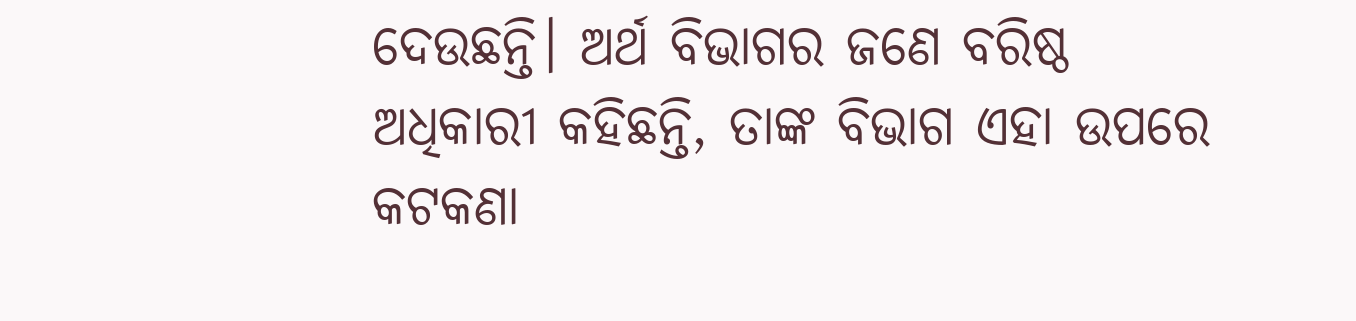ଦେଉଛନ୍ତି। ଅର୍ଥ ବିଭାଗର ଜଣେ ବରିଷ୍ଠ ଅଧିକାରୀ କହିଛନ୍ତି, ତାଙ୍କ ବିଭାଗ ଏହା ଉପରେ କଟକଣା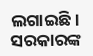ଲଗାଇଛି। ସରକାରଙ୍କ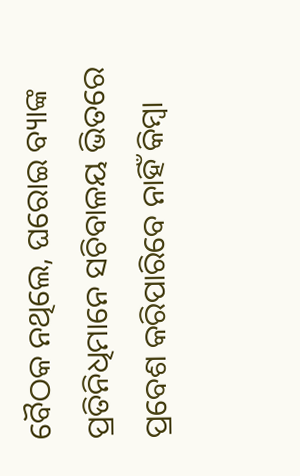ବୈଠକ ନଥିଲେ, ଘରୋଇ ବ୍ୟାଙ୍କ ପ୍ରତିନିଧିମାନେ ସଚିବାଳୟ ଭିତରେ ପ୍ରବେଶ କରିପାରିବେ ନାହିଁ କିମ୍ବା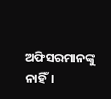ଅଫିସରମାନଙ୍କୁ ନାହିଁ।